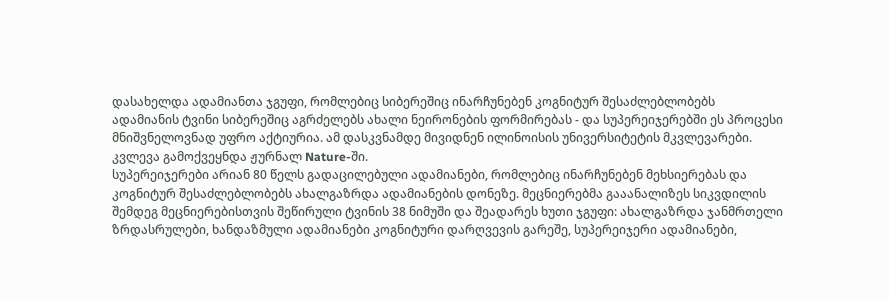დასახელდა ადამიანთა ჯგუფი, რომლებიც სიბერეშიც ინარჩუნებენ კოგნიტურ შესაძლებლობებს
ადამიანის ტვინი სიბერეშიც აგრძელებს ახალი ნეირონების ფორმირებას - და სუპერეიჯერებში ეს პროცესი მნიშვნელოვნად უფრო აქტიურია. ამ დასკვნამდე მივიდნენ ილინოისის უნივერსიტეტის მკვლევარები. კვლევა გამოქვეყნდა ჟურნალ Nature-ში.
სუპერეიჯერები არიან 80 წელს გადაცილებული ადამიანები, რომლებიც ინარჩუნებენ მეხსიერებას და კოგნიტურ შესაძლებლობებს ახალგაზრდა ადამიანების დონეზე. მეცნიერებმა გააანალიზეს სიკვდილის შემდეგ მეცნიერებისთვის შეწირული ტვინის 38 ნიმუში და შეადარეს ხუთი ჯგუფი: ახალგაზრდა ჯანმრთელი ზრდასრულები, ხანდაზმული ადამიანები კოგნიტური დარღვევის გარეშე, სუპერეიჯერი ადამიანები,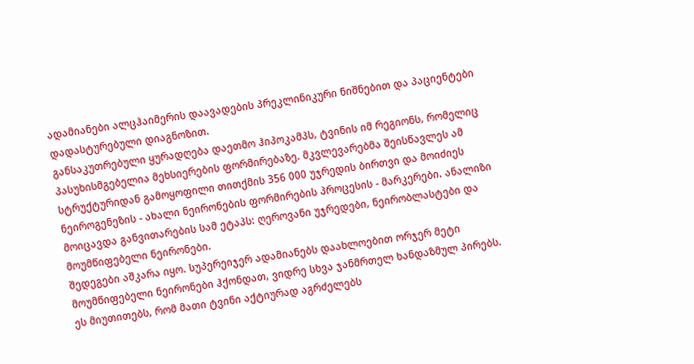ადამიანები ალცჰაიმერის დაავადების პრეკლინიკური ნიშნებით და პაციენტები დადასტურებული დიაგნოზით.
განსაკუთრებული ყურადღება დაეთმო ჰიპოკამპს, ტვინის იმ რეგიონს, რომელიც პასუხისმგებელია მეხსიერების ფორმირებაზე. მკვლევარებმა შეისწავლეს ამ სტრუქტურიდან გამოყოფილი თითქმის 356 000 უჯრედის ბირთვი და მოიძიეს ნეიროგენეზის - ახალი ნეირონების ფორმირების პროცესის - მარკერები. ანალიზი მოიცავდა განვითარების სამ ეტაპს: ღეროვანი უჯრედები, ნეირობლასტები და მოუმწიფებელი ნეირონები.
შედეგები აშკარა იყო. სუპერეიჯერ ადამიანებს დაახლოებით ორჯერ მეტი მოუმწიფებელი ნეირონები ჰქონდათ, ვიდრე სხვა ჯანმრთელ ხანდაზმულ პირებს.
ეს მიუთითებს, რომ მათი ტვინი აქტიურად აგრძელებს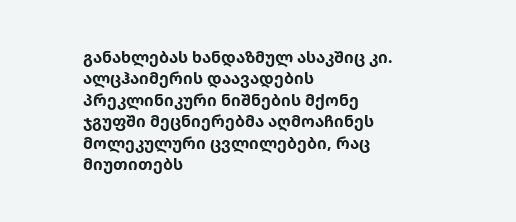განახლებას ხანდაზმულ ასაკშიც კი.
ალცჰაიმერის დაავადების პრეკლინიკური ნიშნების მქონე ჯგუფში მეცნიერებმა აღმოაჩინეს მოლეკულური ცვლილებები, რაც მიუთითებს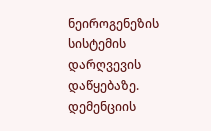ნეიროგენეზის სისტემის დარღვევის დაწყებაზე. დემენციის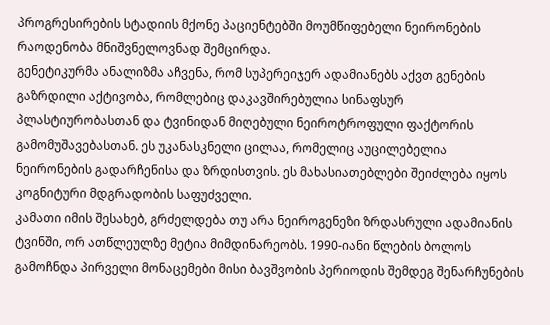პროგრესირების სტადიის მქონე პაციენტებში მოუმწიფებელი ნეირონების რაოდენობა მნიშვნელოვნად შემცირდა.
გენეტიკურმა ანალიზმა აჩვენა, რომ სუპერეიჯერ ადამიანებს აქვთ გენების გაზრდილი აქტივობა, რომლებიც დაკავშირებულია სინაფსურ პლასტიურობასთან და ტვინიდან მიღებული ნეიროტროფული ფაქტორის გამომუშავებასთან. ეს უკანასკნელი ცილაა, რომელიც აუცილებელია ნეირონების გადარჩენისა და ზრდისთვის. ეს მახასიათებლები შეიძლება იყოს კოგნიტური მდგრადობის საფუძველი.
კამათი იმის შესახებ, გრძელდება თუ არა ნეიროგენეზი ზრდასრული ადამიანის ტვინში, ორ ათწლეულზე მეტია მიმდინარეობს. 1990-იანი წლების ბოლოს გამოჩნდა პირველი მონაცემები მისი ბავშვობის პერიოდის შემდეგ შენარჩუნების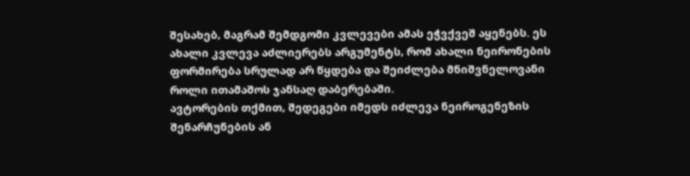შესახებ, მაგრამ შემდგომი კვლევები ამას ეჭვქვეშ აყენებს. ეს ახალი კვლევა აძლიერებს არგუმენტს, რომ ახალი ნეირონების ფორმირება სრულად არ წყდება და შეიძლება მნიშვნელოვანი როლი ითამაშოს ჯანსაღ დაბერებაში.
ავტორების თქმით, შედეგები იმედს იძლევა ნეიროგენეზის შენარჩუნების ან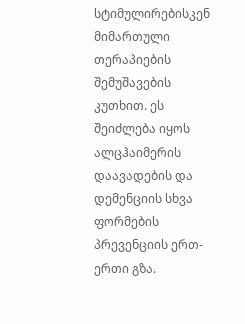სტიმულირებისკენ მიმართული თერაპიების შემუშავების კუთხით. ეს შეიძლება იყოს ალცჰაიმერის დაავადების და დემენციის სხვა ფორმების პრევენციის ერთ-ერთი გზა.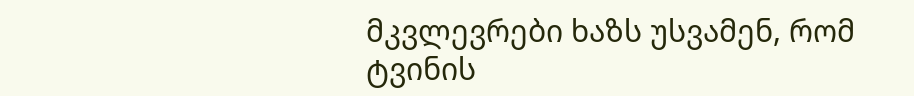მკვლევრები ხაზს უსვამენ, რომ ტვინის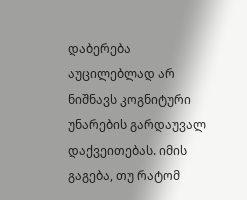დაბერება აუცილებლად არ ნიშნავს კოგნიტური უნარების გარდაუვალ დაქვეითებას. იმის გაგება, თუ რატომ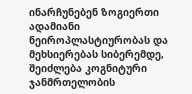ინარჩუნებენ ზოგიერთი ადამიანი ნეიროპლასტიურობას და მეხსიერებას სიბერემდე, შეიძლება კოგნიტური ჯანმრთელობის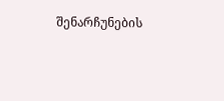შენარჩუნების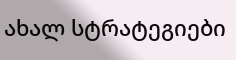ახალ სტრატეგიები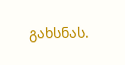გახსნას.